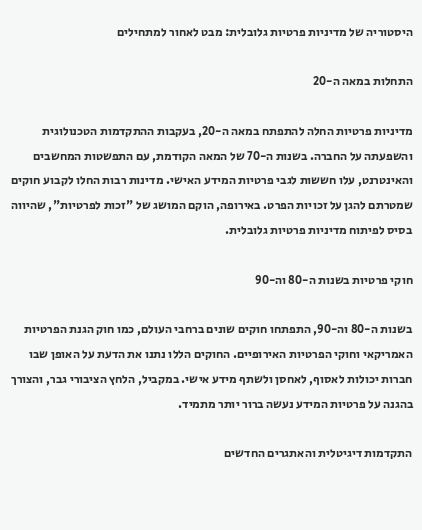היסטוריה של מדיניות פרטיות גלובלית: מבט לאחור למתחילים

התחלות במאה ה-20

מדיניות פרטיות החלה להתפתח במאה ה-20, בעקבות ההתקדמות הטכנולוגית והשפעתה על החברה. בשנות ה-70 של המאה הקודמת, עם התפשטות המחשבים והאינטרנט, עלו חששות לגבי פרטיות המידע האישי. מדינות רבות החלו לקבוע חוקים שמטרתם להגן על זכויות הפרט. באירופה, הוקם המושג של "זכות לפרטיות", שהיווה בסיס לפיתוח מדיניות פרטיות גלובלית.

חוקי פרטיות בשנות ה-80 וה-90

בשנות ה-80 וה-90, התפתחו חוקים שונים ברחבי העולם, כמו חוק הגנת הפרטיות האמריקאי וחוקי הפרטיות האירופיים. החוקים הללו נתנו את הדעת על האופן שבו חברות יכולות לאסוף, לאחסן ולשתף מידע אישי. במקביל, הלחץ הציבורי גבר, והצורך בהגנה על פרטיות המידע נעשה ברור יותר מתמיד.

התקדמות דיגיטלית והאתגרים החדשים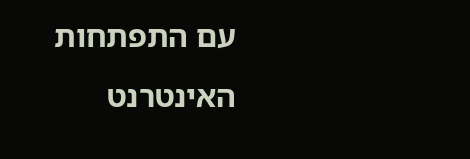עם התפתחות האינטרנט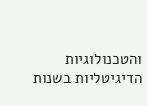והטכנולוגיות הדיגיטליות בשנות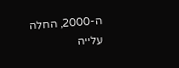ה-2000, החלה עלייה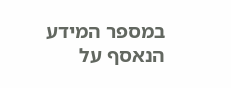במספר המידע הנאסף על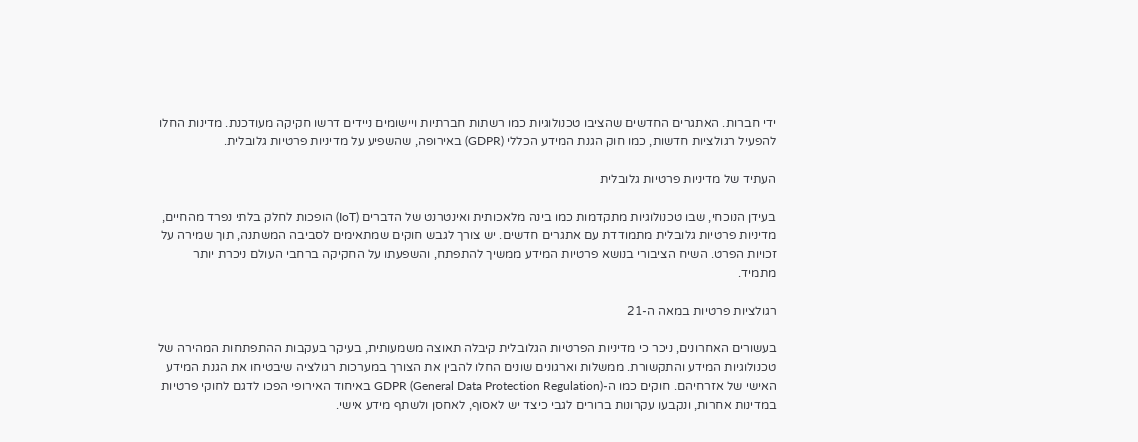ידי חברות. האתגרים החדשים שהציבו טכנולוגיות כמו רשתות חברתיות ויישומים ניידים דרשו חקיקה מעודכנת. מדינות החלו להפעיל רגולציות חדשות, כמו חוק הגנת המידע הכללי (GDPR) באירופה, שהשפיע על מדיניות פרטיות גלובלית.

העתיד של מדיניות פרטיות גלובלית

בעידן הנוכחי, שבו טכנולוגיות מתקדמות כמו בינה מלאכותית ואינטרנט של הדברים (IoT) הופכות לחלק בלתי נפרד מהחיים, מדיניות פרטיות גלובלית מתמודדת עם אתגרים חדשים. יש צורך לגבש חוקים שמתאימים לסביבה המשתנה, תוך שמירה על זכויות הפרט. השיח הציבורי בנושא פרטיות המידע ממשיך להתפתח, והשפעתו על החקיקה ברחבי העולם ניכרת יותר מתמיד.

רגולציות פרטיות במאה ה-21

בעשורים האחרונים, ניכר כי מדיניות הפרטיות הגלובלית קיבלה תאוצה משמעותית, בעיקר בעקבות ההתפתחות המהירה של טכנולוגיות המידע והתקשורת. ממשלות וארגונים שונים החלו להבין את הצורך במערכות רגולציה שיבטיחו את הגנת המידע האישי של אזרחיהם. חוקים כמו ה-GDPR (General Data Protection Regulation) באיחוד האירופי הפכו לדגם לחוקי פרטיות במדינות אחרות, ונקבעו עקרונות ברורים לגבי כיצד יש לאסוף, לאחסן ולשתף מידע אישי.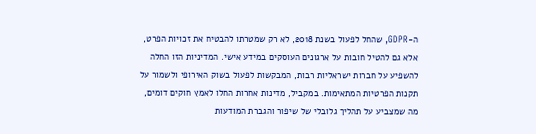ה-GDPR, שהחל לפעול בשנת 2018, לא רק שמטרתו להבטיח את זכויות הפרט, אלא גם להטיל חובות על ארגונים העוסקים במידע אישי. המדיניות הזו החלה להשפיע על חברות ישראליות רבות, המבקשות לפעול בשוק האירופי ולשמור על תקנות הפרטיות המתאימות. במקביל, מדינות אחרות החלו לאמץ חוקים דומים, מה שמצביע על תהליך גלובלי של שיפור והגברת המודעות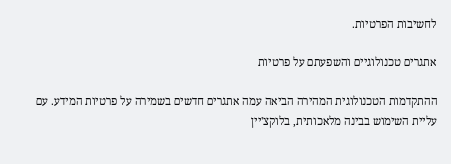לחשיבות הפרטיות.

אתגרים טכנולוגיים והשפעתם על פרטיות

ההתקדמות הטכנולוגית המהירה הביאה עמה אתגרים חדשים בשמירה על פרטיות המידע. עם עליית השימוש בבינה מלאכותית, בלוקצ'יין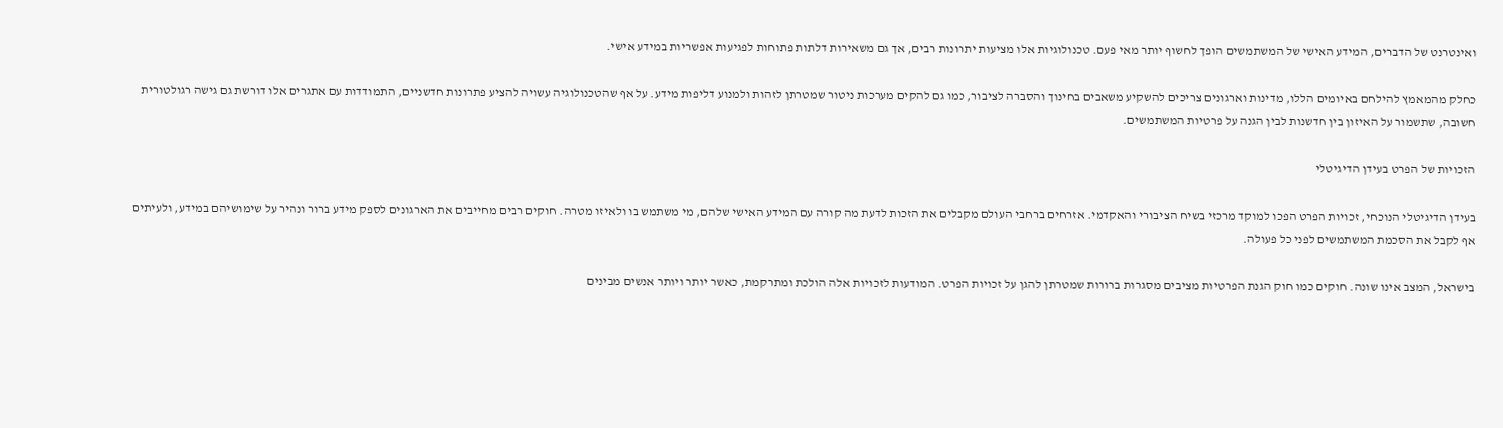ואינטרנט של הדברים, המידע האישי של המשתמשים הופך לחשוף יותר מאי פעם. טכנולוגיות אלו מציעות יתרונות רבים, אך גם משאירות דלתות פתוחות לפגיעות אפשריות במידע אישי.

כחלק מהמאמץ להילחם באיומים הללו, מדינות וארגונים צריכים להשקיע משאבים בחינוך והסברה לציבור, כמו גם להקים מערכות ניטור שמטרתן לזהות ולמנוע דליפות מידע. על אף שהטכנולוגיה עשויה להציע פתרונות חדשניים, התמודדות עם אתגרים אלו דורשת גם גישה רגולטורית חשובה, שתשמור על האיזון בין חדשנות לבין הגנה על פרטיות המשתמשים.

הזכויות של הפרט בעידן הדיגיטלי

בעידן הדיגיטלי הנוכחי, זכויות הפרט הפכו למוקד מרכזי בשיח הציבורי והאקדמי. אזרחים ברחבי העולם מקבלים את הזכות לדעת מה קורה עם המידע האישי שלהם, מי משתמש בו ולאיזו מטרה. חוקים רבים מחייבים את הארגונים לספק מידע ברור ונהיר על שימושיהם במידע, ולעיתים אף לקבל את הסכמת המשתמשים לפני כל פעולה.

בישראל, המצב אינו שונה. חוקים כמו חוק הגנת הפרטיות מציבים מסגרות ברורות שמטרתן להגן על זכויות הפרט. המודעות לזכויות אלה הולכת ומתרקמת, כאשר יותר ויותר אנשים מבינים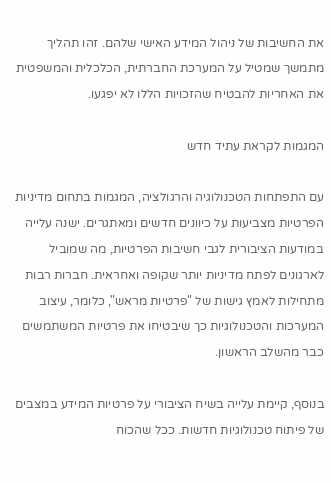את החשיבות של ניהול המידע האישי שלהם. זהו תהליך מתמשך שמטיל על המערכת החברתית, הכלכלית והמשפטית את האחריות להבטיח שהזכויות הללו לא יפגעו.

המגמות לקראת עתיד חדש

עם התפתחות הטכנולוגיה והרגולציה, המגמות בתחום מדיניות הפרטיות מצביעות על כיוונים חדשים ומאתגרים. ישנה עלייה במודעות הציבורית לגבי חשיבות הפרטיות, מה שמוביל לארגונים לפתח מדיניות יותר שקופה ואחראית. חברות רבות מתחילות לאמץ גישות של "פרטיות מראש", כלומר, עיצוב המערכות והטכנולוגיות כך שיבטיחו את פרטיות המשתמשים כבר מהשלב הראשון.

בנוסף, קיימת עלייה בשיח הציבורי על פרטיות המידע במצבים של פיתוח טכנולוגיות חדשות. ככל שהכוח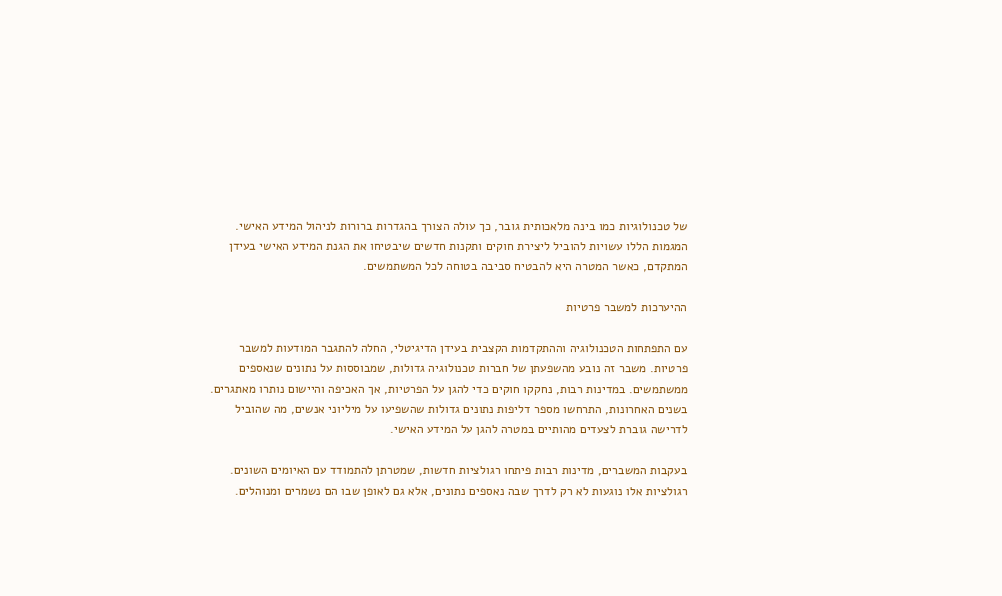של טכנולוגיות כמו בינה מלאכותית גובר, כך עולה הצורך בהגדרות ברורות לניהול המידע האישי. המגמות הללו עשויות להוביל ליצירת חוקים ותקנות חדשים שיבטיחו את הגנת המידע האישי בעידן המתקדם, כאשר המטרה היא להבטיח סביבה בטוחה לכל המשתמשים.

ההיערכות למשבר פרטיות

עם התפתחות הטכנולוגיה וההתקדמות הקצבית בעידן הדיגיטלי, החלה להתגבר המודעות למשבר פרטיות. משבר זה נובע מהשפעתן של חברות טכנולוגיה גדולות, שמבוססות על נתונים שנאספים ממשתמשים. במדינות רבות, נחקקו חוקים כדי להגן על הפרטיות, אך האכיפה והיישום נותרו מאתגרים. בשנים האחרונות, התרחשו מספר דליפות נתונים גדולות שהשפיעו על מיליוני אנשים, מה שהוביל לדרישה גוברת לצעדים מהותיים במטרה להגן על המידע האישי.

בעקבות המשברים, מדינות רבות פיתחו רגולציות חדשות, שמטרתן להתמודד עם האיומים השונים. רגולציות אלו נוגעות לא רק לדרך שבה נאספים נתונים, אלא גם לאופן שבו הם נשמרים ומנוהלים.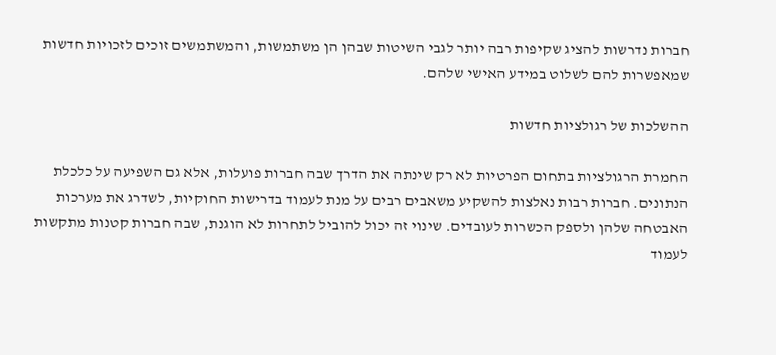חברות נדרשות להציג שקיפות רבה יותר לגבי השיטות שבהן הן משתמשות, והמשתמשים זוכים לזכויות חדשות שמאפשרות להם לשלוט במידע האישי שלהם.

ההשלכות של רגולציות חדשות

החמרת הרגולציות בתחום הפרטיות לא רק שינתה את הדרך שבה חברות פועלות, אלא גם השפיעה על כלכלת הנתונים. חברות רבות נאלצות להשקיע משאבים רבים על מנת לעמוד בדרישות החוקיות, לשדרג את מערכות האבטחה שלהן ולספק הכשרות לעובדים. שינוי זה יכול להוביל לתחרות לא הוגנת, שבה חברות קטנות מתקשות לעמוד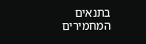בתנאים המחמירים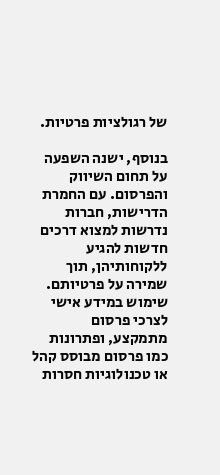של רגולציות פרטיות.

בנוסף, ישנה השפעה על תחום השיווק והפרסום. עם החמרת הדרישות, חברות נדרשות למצוא דרכים חדשות להגיע ללקוחותיהן, תוך שמירה על פרטיותם. שימוש במידע אישי לצרכי פרסום מתמקצע, ופתרונות כמו פרסום מבוסס קהל או טכנולוגיות חסרות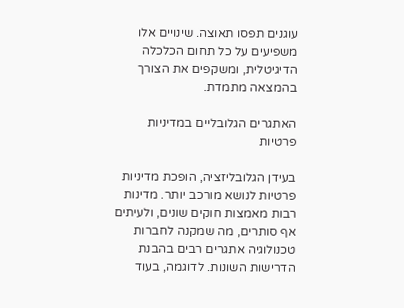עוגנים תפסו תאוצה. שינויים אלו משפיעים על כל תחום הכלכלה הדיגיטלית, ומשקפים את הצורך בהמצאה מתמדת.

האתגרים הגלובליים במדיניות פרטיות

בעידן הגלובליזציה, הופכת מדיניות פרטיות לנושא מורכב יותר. מדינות רבות מאמצות חוקים שונים, ולעיתים אף סותרים, מה שמקנה לחברות טכנולוגיה אתגרים רבים בהבנת הדרישות השונות. לדוגמה, בעוד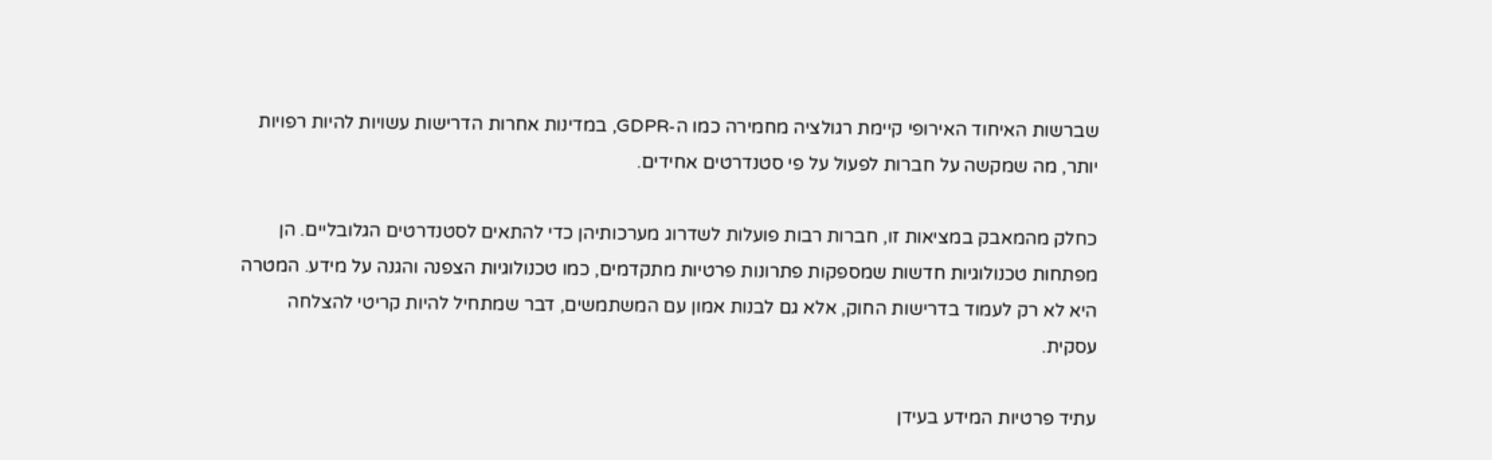שברשות האיחוד האירופי קיימת רגולציה מחמירה כמו ה-GDPR, במדינות אחרות הדרישות עשויות להיות רפויות יותר, מה שמקשה על חברות לפעול על פי סטנדרטים אחידים.

כחלק מהמאבק במציאות זו, חברות רבות פועלות לשדרוג מערכותיהן כדי להתאים לסטנדרטים הגלובליים. הן מפתחות טכנולוגיות חדשות שמספקות פתרונות פרטיות מתקדמים, כמו טכנולוגיות הצפנה והגנה על מידע. המטרה היא לא רק לעמוד בדרישות החוק, אלא גם לבנות אמון עם המשתמשים, דבר שמתחיל להיות קריטי להצלחה עסקית.

עתיד פרטיות המידע בעידן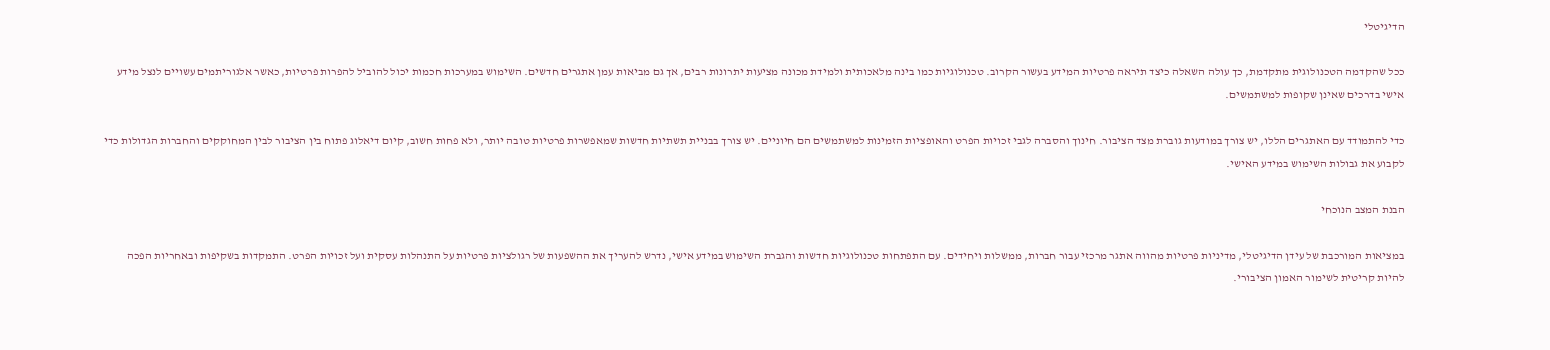הדיגיטלי

ככל שהקדמה הטכנולוגית מתקדמת, כך עולה השאלה כיצד תיראה פרטיות המידע בעשור הקרוב. טכנולוגיות כמו בינה מלאכותית ולמידת מכונה מציעות יתרונות רבים, אך גם מביאות עמן אתגרים חדשים. השימוש במערכות חכמות יכול להוביל להפרות פרטיות, כאשר אלגוריתמים עשויים לנצל מידע אישי בדרכים שאינן שקופות למשתמשים.

כדי להתמודד עם האתגרים הללו, יש צורך במודעות גוברת מצד הציבור. חינוך והסברה לגבי זכויות הפרט והאופציות הזמינות למשתמשים הם חיוניים. יש צורך בבניית תשתיות חדשות שמאפשרות פרטיות טובה יותר, ולא פחות חשוב, קיום דיאלוג פתוח בין הציבור לבין המחוקקים והחברות הגדולות כדי לקבוע את גבולות השימוש במידע האישי.

הבנת המצב הנוכחי

במציאות המורכבת של עידן הדיגיטלי, מדיניות פרטיות מהווה אתגר מרכזי עבור חברות, ממשלות ויחידים. עם התפתחות טכנולוגיות חדשות והגברת השימוש במידע אישי, נדרש להעריך את ההשפעות של רגולציות פרטיות על התנהלות עסקית ועל זכויות הפרט. התמקדות בשקיפות ובאחריות הפכה להיות קריטית לשימור האמון הציבורי.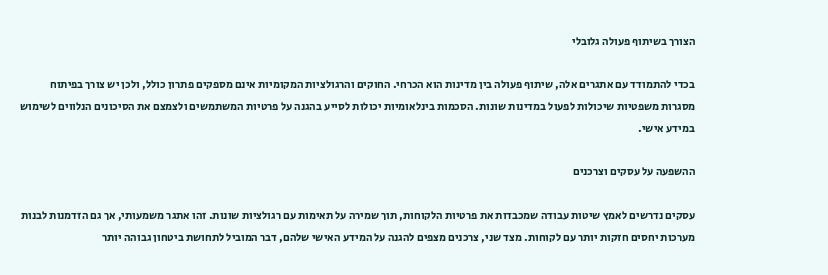הצורך בשיתוף פעולה גלובלי

בכדי להתמודד עם אתגרים אלה, שיתוף פעולה בין מדינות הוא הכרחי. החוקים והרגולציות המקומיות אינם מספקים פתרון כולל, ולכן יש צורך בפיתוח מסגרות משפטיות שיכולות לפעול במדינות שונות. הסכמות בינלאומיות יכולות לסייע בהגנה על פרטיות המשתמשים ולצמצם את הסיכונים הנלווים לשימוש במידע אישי.

ההשפעה על עסקים וצרכנים

עסקים נדרשים לאמץ שיטות עבודה שמכבדות את פרטיות הלקוחות, תוך שמירה על תאימות עם רגולציות שונות. זהו אתגר משמעותי, אך גם הזדמנות לבנות מערכות יחסים חזקות יותר עם לקוחות. מצד שני, צרכנים מצפים להגנה על המידע האישי שלהם, דבר המוביל לתחושת ביטחון גבוהה יותר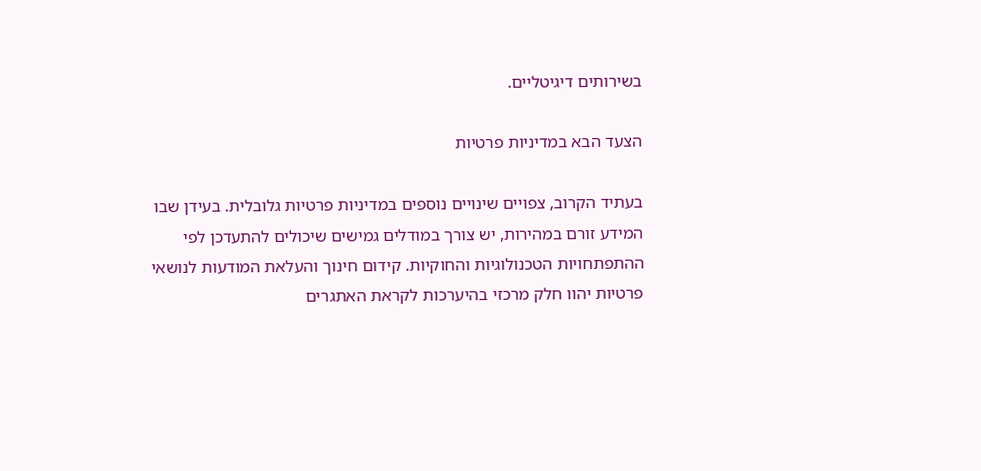בשירותים דיגיטליים.

הצעד הבא במדיניות פרטיות

בעתיד הקרוב, צפויים שינויים נוספים במדיניות פרטיות גלובלית. בעידן שבו המידע זורם במהירות, יש צורך במודלים גמישים שיכולים להתעדכן לפי ההתפתחויות הטכנולוגיות והחוקיות. קידום חינוך והעלאת המודעות לנושאי פרטיות יהוו חלק מרכזי בהיערכות לקראת האתגרים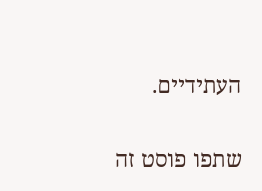העתידיים.

שתפו פוסט זה